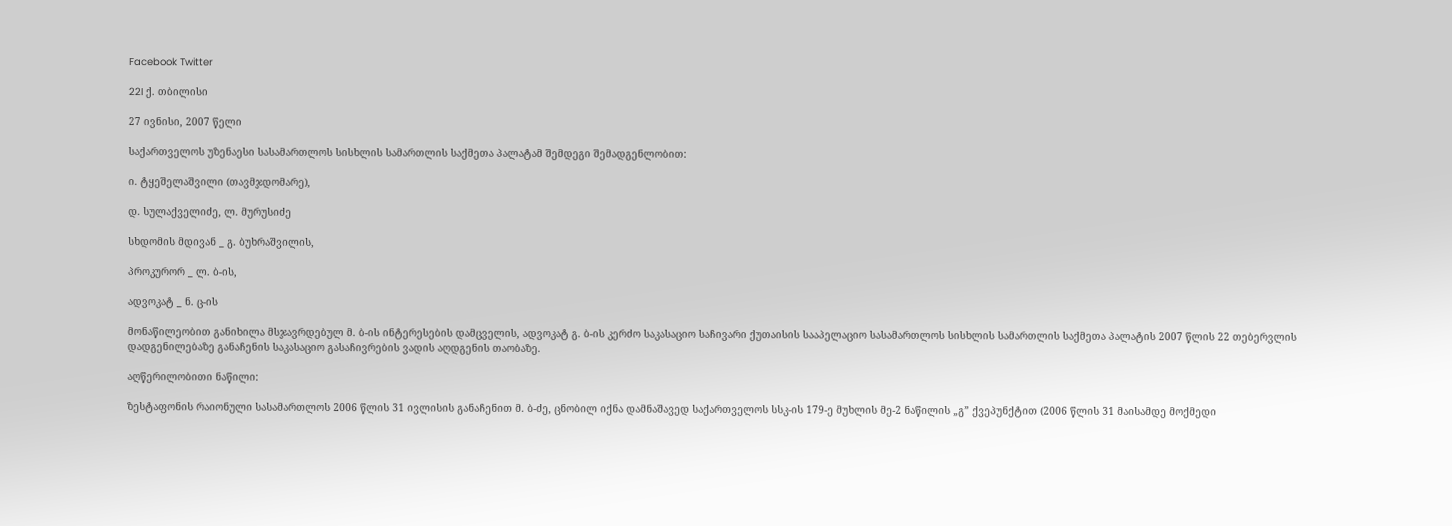Facebook Twitter

22I ქ. თბილისი

27 ივნისი, 2007 წელი

საქართველოს უზენაესი სასამართლოს სისხლის სამართლის საქმეთა პალატამ შემდეგი შემადგენლობით:

ი. ტყეშელაშვილი (თავმჯდომარე),

დ. სულაქველიძე, ლ. მურუსიძე

სხდომის მდივან _ გ. ბუხრაშვილის,

პროკურორ _ ლ. ბ-ის,

ადვოკატ _ ნ. ც-ის

მონაწილეობით განიხილა მსჯავრდებულ მ. ბ-ის ინტერესების დამცველის, ადვოკატ გ. ბ-ის კერძო საკასაციო საჩივარი ქუთაისის სააპელაციო სასამართლოს სისხლის სამართლის საქმეთა პალატის 2007 წლის 22 თებერვლის დადგენილებაზე განაჩენის საკასაციო გასაჩივრების ვადის აღდგენის თაობაზე.

აღწერილობითი ნაწილი:

ზესტაფონის რაიონული სასამართლოს 2006 წლის 31 ივლისის განაჩენით მ. ბ-ძე, ცნობილ იქნა დამნაშავედ საქართველოს სსკ-ის 179-ე მუხლის მე-2 ნაწილის „გ” ქვეპუნქტით (2006 წლის 31 მაისამდე მოქმედი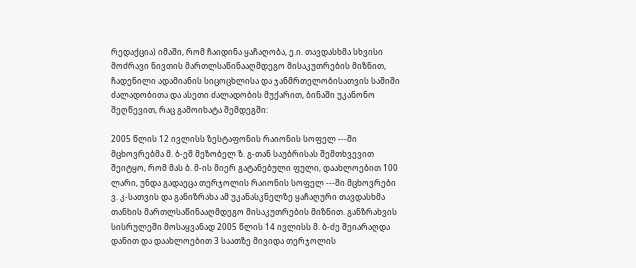რედაქცია) იმაში, რომ ჩაიდინა ყაჩაღობა, ე.ი. თავდასხმა სხვისი მოძრავი ნივთის მართლსაწინააღმდეგო მისაკუთრების მიზნით, ჩადენილი ადამიანის სიცოცხლისა და ჯანმრთელობისათვის საშიში ძალადობითა და ასეთი ძალადობის მუქარით, ბინაში უკანონო შეღწევით, რაც გამოიხატა შემდეგში:

2005 წლის 12 ივლისს ზესტაფონის რაიონის სოფელ ---ში მცხოვრებმა მ. ბ-ემ მეზობელ ზ. გ-თან საუბრისას შემთხვევით შეიტყო, რომ მას ბ. მ-ის მიერ გატანებული ფული, დაახლოებით 100 ლარი, უნდა გადაეცა თერჯოლის რაიონის სოფელ ---ში მცხოვრები ვ. კ-სათვის და განიზრახა ამ უკანასკნელზე ყაჩაღური თავდასხმა თანხის მართლსაწინააღმდეგო მისაკუთრების მიზნით. განზრახვის სისრულეში მოსაყვანად 2005 წლის 14 ივლისს მ. ბ-ძე შეიარაღდა დანით და დაახლოებით 3 საათზე მივიდა თერჯოლის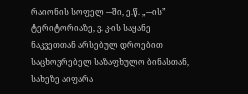რაიონის სოფელ ---ში, ე.წ. „---ის” ტერიტორიაზე, ვ. კ-ის საყანე ნაკვეთთან არსებულ დროებით საცხოვრებელ საზაფხულო ბინასთან, სახეზე აიფარა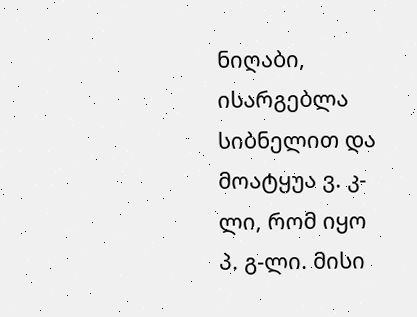ნიღაბი, ისარგებლა სიბნელით და მოატყუა ვ. კ-ლი, რომ იყო პ. გ-ლი. მისი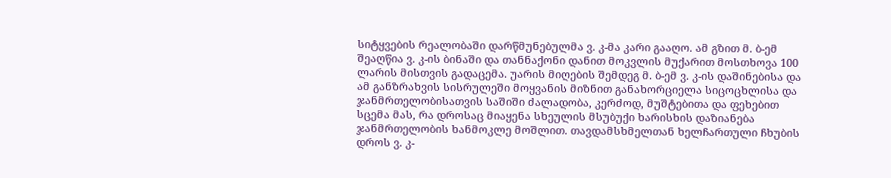სიტყვების რეალობაში დარწმუნებულმა ვ. კ-მა კარი გააღო. ამ გზით მ. ბ-ემ შეაღწია ვ. კ-ის ბინაში და თანნაქონი დანით მოკვლის მუქარით მოსთხოვა 100 ლარის მისთვის გადაცემა. უარის მიღების შემდეგ მ. ბ-ემ ვ. კ-ის დაშინებისა და ამ განზრახვის სისრულეში მოყვანის მიზნით განახორციელა სიცოცხლისა და ჯანმრთელობისათვის საშიში ძალადობა, კერძოდ, მუშტებითა და ფეხებით სცემა მას, რა დროსაც მიაყენა სხეულის მსუბუქი ხარისხის დაზიანება ჯანმრთელობის ხანმოკლე მოშლით. თავდამსხმელთან ხელჩართული ჩხუბის დროს ვ. კ-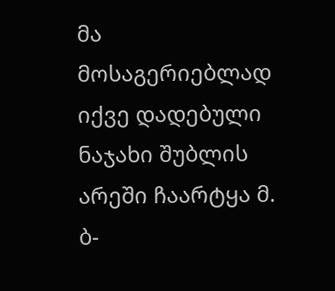მა მოსაგერიებლად იქვე დადებული ნაჯახი შუბლის არეში ჩაარტყა მ. ბ-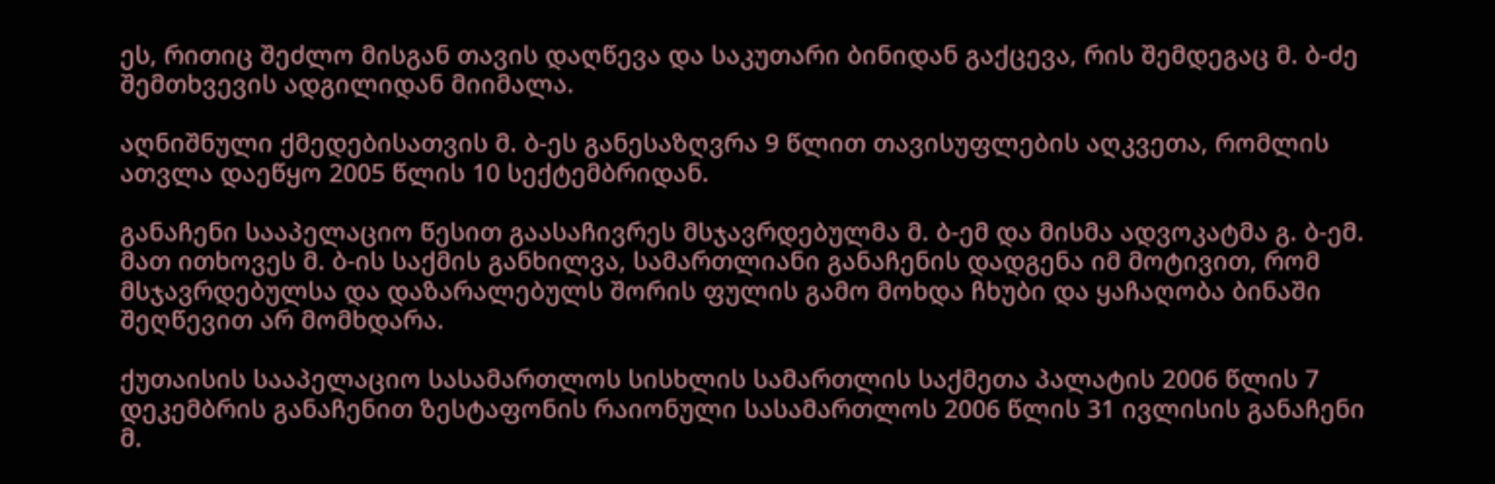ეს, რითიც შეძლო მისგან თავის დაღწევა და საკუთარი ბინიდან გაქცევა, რის შემდეგაც მ. ბ-ძე შემთხვევის ადგილიდან მიიმალა.

აღნიშნული ქმედებისათვის მ. ბ-ეს განესაზღვრა 9 წლით თავისუფლების აღკვეთა, რომლის ათვლა დაეწყო 2005 წლის 10 სექტემბრიდან.

განაჩენი სააპელაციო წესით გაასაჩივრეს მსჯავრდებულმა მ. ბ-ემ და მისმა ადვოკატმა გ. ბ-ემ. მათ ითხოვეს მ. ბ-ის საქმის განხილვა, სამართლიანი განაჩენის დადგენა იმ მოტივით, რომ მსჯავრდებულსა და დაზარალებულს შორის ფულის გამო მოხდა ჩხუბი და ყაჩაღობა ბინაში შეღწევით არ მომხდარა.

ქუთაისის სააპელაციო სასამართლოს სისხლის სამართლის საქმეთა პალატის 2006 წლის 7 დეკემბრის განაჩენით ზესტაფონის რაიონული სასამართლოს 2006 წლის 31 ივლისის განაჩენი მ.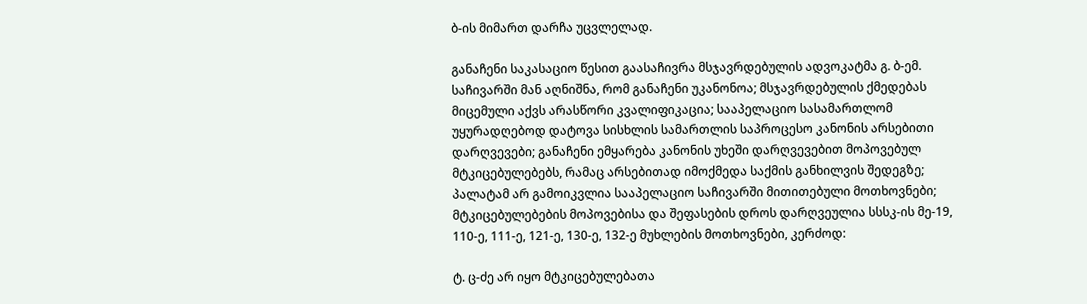ბ-ის მიმართ დარჩა უცვლელად.

განაჩენი საკასაციო წესით გაასაჩივრა მსჯავრდებულის ადვოკატმა გ. ბ-ემ. საჩივარში მან აღნიშნა, რომ განაჩენი უკანონოა; მსჯავრდებულის ქმედებას მიცემული აქვს არასწორი კვალიფიკაცია; სააპელაციო სასამართლომ უყურადღებოდ დატოვა სისხლის სამართლის საპროცესო კანონის არსებითი დარღვევები; განაჩენი ემყარება კანონის უხეში დარღვევებით მოპოვებულ მტკიცებულებებს, რამაც არსებითად იმოქმედა საქმის განხილვის შედეგზე; პალატამ არ გამოიკვლია სააპელაციო საჩივარში მითითებული მოთხოვნები; მტკიცებულებების მოპოვებისა და შეფასების დროს დარღვეულია სსსკ-ის მე-19, 110-ე, 111-ე, 121-ე, 130-ე, 132-ე მუხლების მოთხოვნები, კერძოდ:

ტ. ც-ძე არ იყო მტკიცებულებათა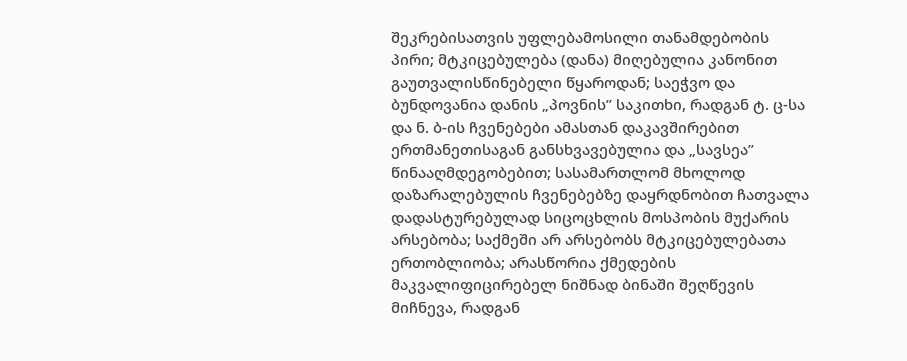შეკრებისათვის უფლებამოსილი თანამდებობის პირი; მტკიცებულება (დანა) მიღებულია კანონით გაუთვალისწინებელი წყაროდან; საეჭვო და ბუნდოვანია დანის „პოვნის” საკითხი, რადგან ტ. ც-სა და ნ. ბ-ის ჩვენებები ამასთან დაკავშირებით ერთმანეთისაგან განსხვავებულია და „სავსეა” წინააღმდეგობებით; სასამართლომ მხოლოდ დაზარალებულის ჩვენებებზე დაყრდნობით ჩათვალა დადასტურებულად სიცოცხლის მოსპობის მუქარის არსებობა; საქმეში არ არსებობს მტკიცებულებათა ერთობლიობა; არასწორია ქმედების მაკვალიფიცირებელ ნიშნად ბინაში შეღწევის მიჩნევა, რადგან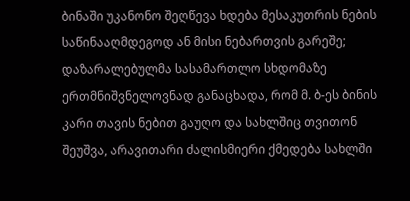ბინაში უკანონო შეღწევა ხდება მესაკუთრის ნების საწინააღმდეგოდ ან მისი ნებართვის გარეშე; დაზარალებულმა სასამართლო სხდომაზე ერთმნიშვნელოვნად განაცხადა, რომ მ. ბ-ეს ბინის კარი თავის ნებით გაუღო და სახლშიც თვითონ შეუშვა, არავითარი ძალისმიერი ქმედება სახლში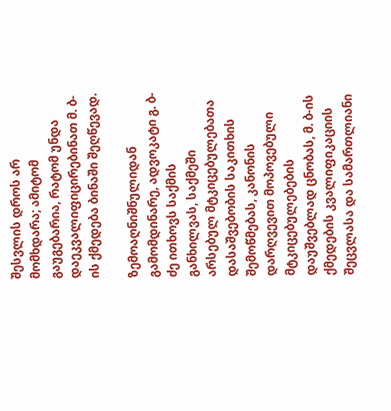შესვლის დროს არ მომხდარა; ამიტომ გაუგებარია, რატომ უნდა დაეკვალიფიცირებინათ მ. ბ-ის ქმედება ბინაში შეღწევად.

ზემოაღნიშნულიდან გამომდინარე, ადვოკატი გ. ბ-ძე ითხოვს საქმის განხილვას, საქმეში არსებულ მტკიცებულებათა დასაშვებობის საკითხის შემოწმებას, კანონის დარღვევით მოპოვებული მტკიცებულებების დაუშვებლად ცნობას, მ. ბ-ის ქმედების კვალიფიკაციის შეცვლასა და სამართლიანი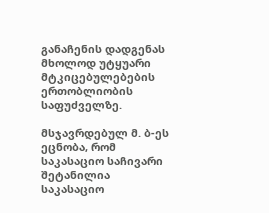განაჩენის დადგენას მხოლოდ უტყუარი მტკიცებულებების ერთობლიობის საფუძველზე.

მსჯავრდებულ მ. ბ-ეს ეცნობა, რომ საკასაციო საჩივარი შეტანილია საკასაციო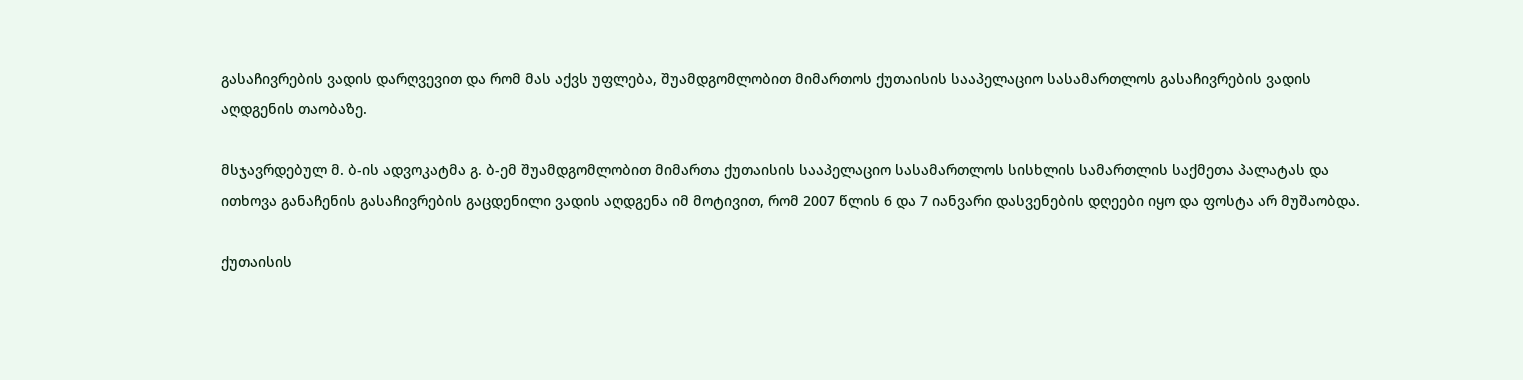გასაჩივრების ვადის დარღვევით და რომ მას აქვს უფლება, შუამდგომლობით მიმართოს ქუთაისის სააპელაციო სასამართლოს გასაჩივრების ვადის აღდგენის თაობაზე.

მსჯავრდებულ მ. ბ-ის ადვოკატმა გ. ბ-ემ შუამდგომლობით მიმართა ქუთაისის სააპელაციო სასამართლოს სისხლის სამართლის საქმეთა პალატას და ითხოვა განაჩენის გასაჩივრების გაცდენილი ვადის აღდგენა იმ მოტივით, რომ 2007 წლის 6 და 7 იანვარი დასვენების დღეები იყო და ფოსტა არ მუშაობდა.

ქუთაისის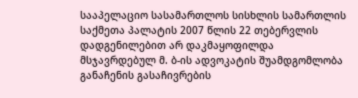სააპელაციო სასამართლოს სისხლის სამართლის საქმეთა პალატის 2007 წლის 22 თებერვლის დადგენილებით არ დაკმაყოფილდა მსჯავრდებულ მ. ბ-ის ადვოკატის შუამდგომლობა განაჩენის გასაჩივრების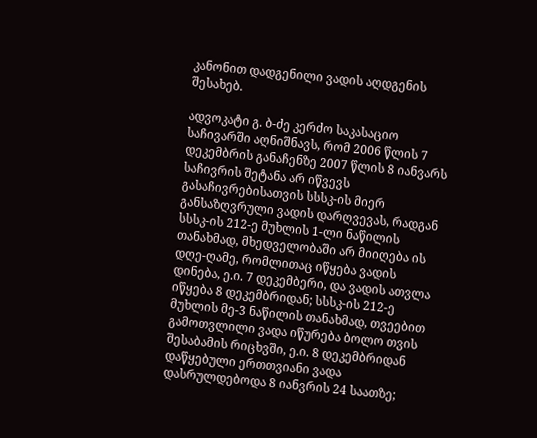კანონით დადგენილი ვადის აღდგენის შესახებ.

ადვოკატი გ. ბ-ძე კერძო საკასაციო საჩივარში აღნიშნავს, რომ 2006 წლის 7 დეკემბრის განაჩენზე 2007 წლის 8 იანვარს საჩივრის შეტანა არ იწვევს გასაჩივრებისათვის სსსკ-ის მიერ განსაზღვრული ვადის დარღვევას, რადგან სსსკ-ის 212-ე მუხლის 1-ლი ნაწილის თანახმად, მხედველობაში არ მიიღება ის დღე-ღამე, რომლითაც იწყება ვადის დინება, ე.ი. 7 დეკემბერი, და ვადის ათვლა იწყება 8 დეკემბრიდან; სსსკ-ის 212-ე მუხლის მე-3 ნაწილის თანახმად, თვეებით გამოთვლილი ვადა იწურება ბოლო თვის შესაბამის რიცხვში, ე.ი. 8 დეკემბრიდან დაწყებული ერთთვიანი ვადა დასრულდებოდა 8 იანვრის 24 საათზე;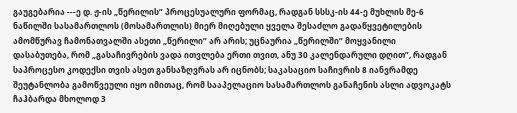გაუგებარია ---ე დ. ჟ-ის „წერილის” პროცესუალური ფორმაც, რადგან სსსკ-ის 44-ე მუხლის მე-6 ნაწილში სასამართლოს (მოსამართლის) მიერ მიღებული ყველა შესაძლო გადაწყვეტილების ამომწურავ ჩამონათვალში ასეთი „წერილი” არ არის; უცნაურია „წერილში” მოყვანილი დასაბუთება, რომ „გასაჩივრების ვადა ითვლება ერთი თვით, ანუ 30 კალენდარული დღით”, რადგან საპროცესო კოდექსი თვის ასეთ განსაზღვრას არ იცნობს; საკასაციო საჩივრის 8 იანვრამდე შეუტანლობა გამოწვეული იყო იმითაც, რომ სააპელაციო სასამართლოს განაჩენის ასლი ადვოკატს ჩაჰბარდა მხოლოდ 3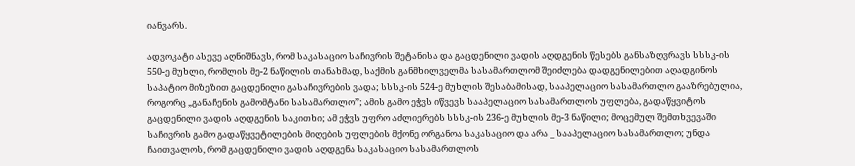იანვარს.

ადვოკატი ასევე აღნიშნავს, რომ საკასაციო საჩივრის შეტანისა და გაცდენილი ვადის აღდგენის წესებს განსაზღვრავს სსსკ-ის 550-ე მუხლი, რომლის მე-2 ნაწილის თანახმად, საქმის განმხილველმა სასამართლომ შეიძლება დადგენილებით აღადგინოს საპატიო მიზეზით გაცდენილი გასაჩივრების ვადა; სსსკ-ის 524-ე მუხლის შესაბამისად, სააპელაციო სასამართლო გააზრებულია, როგორც „განაჩენის გამომტანი სასამართლო”; ამის გამო ეჭვს იწვევს სააპელაციო სასამართლოს უფლება, გადაწყვიტოს გაცდენილი ვადის აღდგენის საკითხი; ამ ეჭვს უფრო აძლიერებს სსსკ-ის 236-ე მუხლის მე-3 ნაწილი; მოცემულ შემთხვევაში საჩივრის გამო გადაწყვეტილების მიღების უფლების მქონე ორგანოა საკასაციო და არა _ სააპელაციო სასამართლო; უნდა ჩაითვალოს, რომ გაცდენილი ვადის აღდგენა საკასაციო სასამართლოს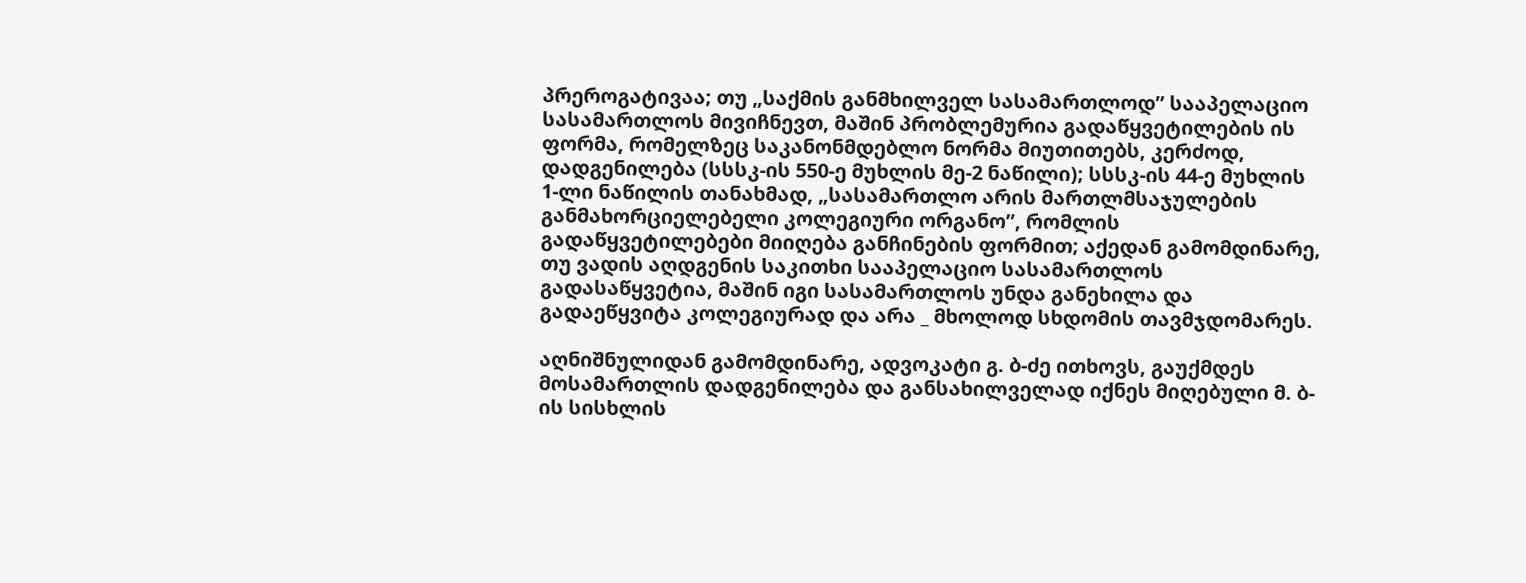პრეროგატივაა; თუ „საქმის განმხილველ სასამართლოდ” სააპელაციო სასამართლოს მივიჩნევთ, მაშინ პრობლემურია გადაწყვეტილების ის ფორმა, რომელზეც საკანონმდებლო ნორმა მიუთითებს, კერძოდ, დადგენილება (სსსკ-ის 550-ე მუხლის მე-2 ნაწილი); სსსკ-ის 44-ე მუხლის 1-ლი ნაწილის თანახმად, „სასამართლო არის მართლმსაჯულების განმახორციელებელი კოლეგიური ორგანო”, რომლის გადაწყვეტილებები მიიღება განჩინების ფორმით; აქედან გამომდინარე, თუ ვადის აღდგენის საკითხი სააპელაციო სასამართლოს გადასაწყვეტია, მაშინ იგი სასამართლოს უნდა განეხილა და გადაეწყვიტა კოლეგიურად და არა _ მხოლოდ სხდომის თავმჯდომარეს.

აღნიშნულიდან გამომდინარე, ადვოკატი გ. ბ-ძე ითხოვს, გაუქმდეს მოსამართლის დადგენილება და განსახილველად იქნეს მიღებული მ. ბ-ის სისხლის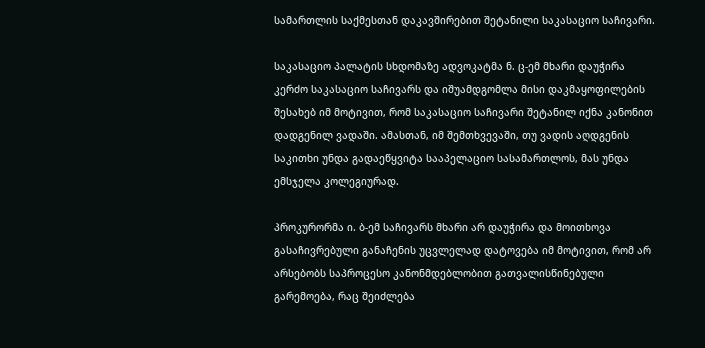სამართლის საქმესთან დაკავშირებით შეტანილი საკასაციო საჩივარი.

საკასაციო პალატის სხდომაზე ადვოკატმა ნ. ც-ემ მხარი დაუჭირა კერძო საკასაციო საჩივარს და იშუამდგომლა მისი დაკმაყოფილების შესახებ იმ მოტივით, რომ საკასაციო საჩივარი შეტანილ იქნა კანონით დადგენილ ვადაში. ამასთან, იმ შემთხვევაში, თუ ვადის აღდგენის საკითხი უნდა გადაეწყვიტა სააპელაციო სასამართლოს, მას უნდა ემსჯელა კოლეგიურად.

პროკურორმა ი. ბ-ემ საჩივარს მხარი არ დაუჭირა და მოითხოვა გასაჩივრებული განაჩენის უცვლელად დატოვება იმ მოტივით, რომ არ არსებობს საპროცესო კანონმდებლობით გათვალისწინებული გარემოება, რაც შეიძლება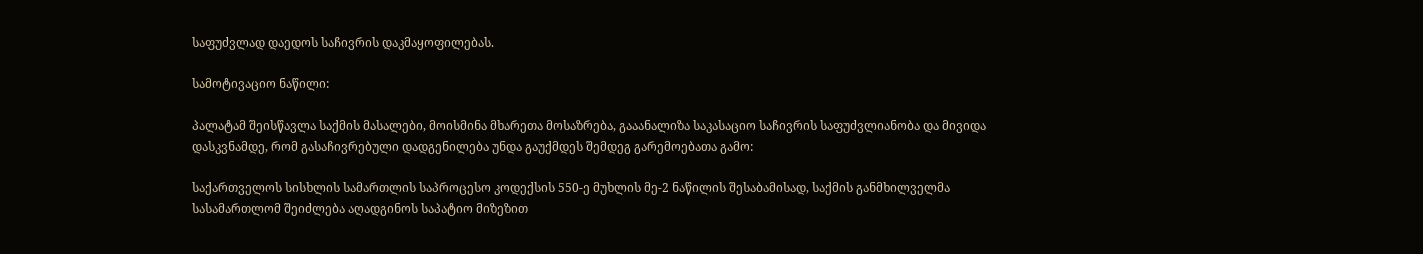საფუძვლად დაედოს საჩივრის დაკმაყოფილებას.

სამოტივაციო ნაწილი:

პალატამ შეისწავლა საქმის მასალები, მოისმინა მხარეთა მოსაზრება, გააანალიზა საკასაციო საჩივრის საფუძვლიანობა და მივიდა დასკვნამდე, რომ გასაჩივრებული დადგენილება უნდა გაუქმდეს შემდეგ გარემოებათა გამო:

საქართველოს სისხლის სამართლის საპროცესო კოდექსის 550-ე მუხლის მე-2 ნაწილის შესაბამისად, საქმის განმხილველმა სასამართლომ შეიძლება აღადგინოს საპატიო მიზეზით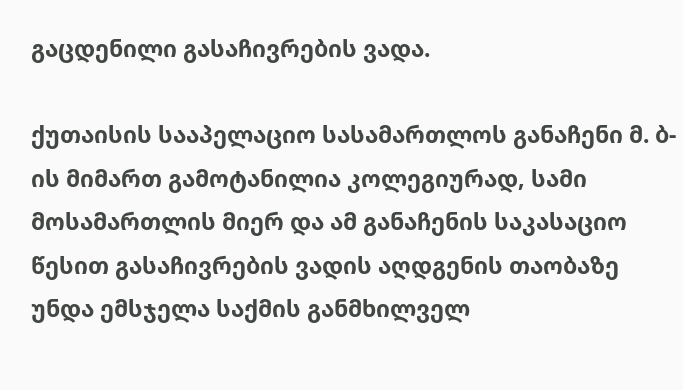გაცდენილი გასაჩივრების ვადა.

ქუთაისის სააპელაციო სასამართლოს განაჩენი მ. ბ-ის მიმართ გამოტანილია კოლეგიურად, სამი მოსამართლის მიერ და ამ განაჩენის საკასაციო წესით გასაჩივრების ვადის აღდგენის თაობაზე უნდა ემსჯელა საქმის განმხილველ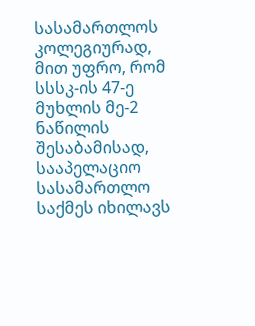სასამართლოს კოლეგიურად, მით უფრო, რომ სსსკ-ის 47-ე მუხლის მე-2 ნაწილის შესაბამისად, სააპელაციო სასამართლო საქმეს იხილავს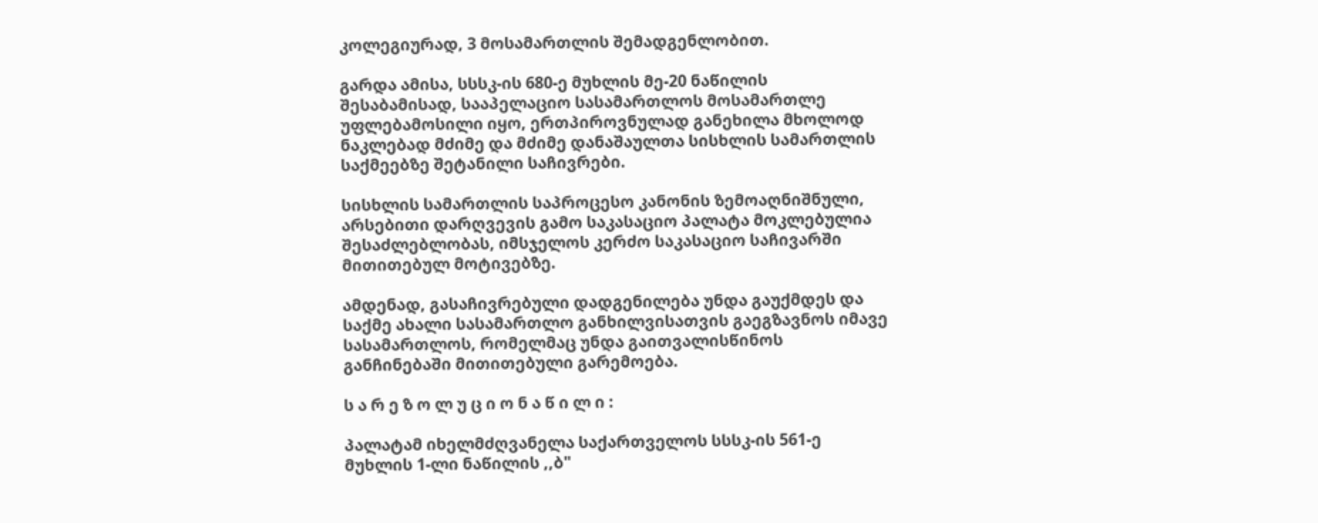კოლეგიურად, 3 მოსამართლის შემადგენლობით.

გარდა ამისა, სსსკ-ის 680-ე მუხლის მე-20 ნაწილის შესაბამისად, სააპელაციო სასამართლოს მოსამართლე უფლებამოსილი იყო, ერთპიროვნულად განეხილა მხოლოდ ნაკლებად მძიმე და მძიმე დანაშაულთა სისხლის სამართლის საქმეებზე შეტანილი საჩივრები.

სისხლის სამართლის საპროცესო კანონის ზემოაღნიშნული, არსებითი დარღვევის გამო საკასაციო პალატა მოკლებულია შესაძლებლობას, იმსჯელოს კერძო საკასაციო საჩივარში მითითებულ მოტივებზე.

ამდენად, გასაჩივრებული დადგენილება უნდა გაუქმდეს და საქმე ახალი სასამართლო განხილვისათვის გაეგზავნოს იმავე სასამართლოს, რომელმაც უნდა გაითვალისწინოს განჩინებაში მითითებული გარემოება.

ს ა რ ე ზ ო ლ უ ც ი ო ნ ა წ ი ლ ი :

პალატამ იხელმძღვანელა საქართველოს სსსკ-ის 561-ე მუხლის 1-ლი ნაწილის ,,ბ"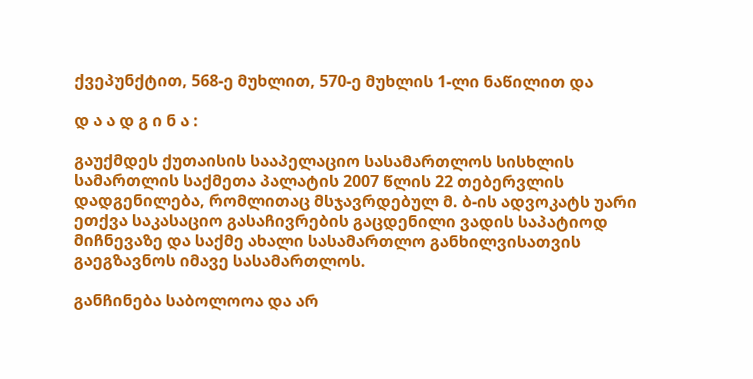ქვეპუნქტით, 568-ე მუხლით, 570-ე მუხლის 1-ლი ნაწილით და

დ ა ა დ გ ი ნ ა :

გაუქმდეს ქუთაისის სააპელაციო სასამართლოს სისხლის სამართლის საქმეთა პალატის 2007 წლის 22 თებერვლის დადგენილება, რომლითაც მსჯავრდებულ მ. ბ-ის ადვოკატს უარი ეთქვა საკასაციო გასაჩივრების გაცდენილი ვადის საპატიოდ მიჩნევაზე და საქმე ახალი სასამართლო განხილვისათვის გაეგზავნოს იმავე სასამართლოს.

განჩინება საბოლოოა და არ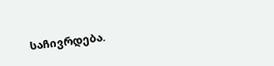საჩივრდება.